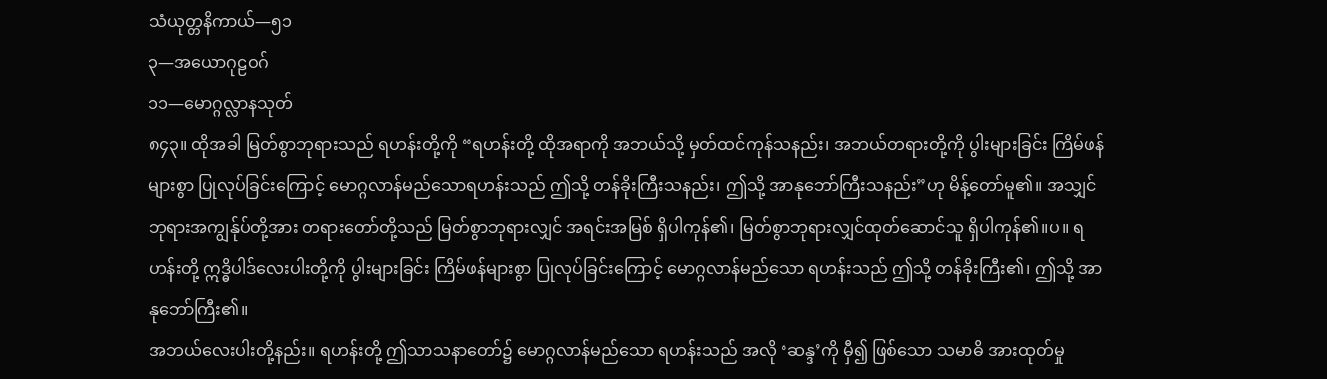သံယုတ္တနိကာယ်—၅၁
၃—အယောဂုဠဝဂ်
၁၁—မောဂ္ဂလ္လာနသုတ်
၈၄၃။ ထိုအခါ မြတ်စွာဘုရားသည် ရဟန်းတို့ကို “ရဟန်းတို့ ထိုအရာကို အဘယ်သို့ မှတ်ထင်ကုန်သနည်း၊ အဘယ်တရားတို့ကို ပွါးများခြင်း ကြိမ်ဖန်များစွာ ပြုလုပ်ခြင်းကြောင့် မောဂ္ဂလာန်မည်သောရဟန်းသည် ဤသို့ တန်ခိုးကြီးသနည်း၊ ဤသို့ အာနုဘော်ကြီးသနည်း”ဟု မိန့်တော်မူ၏။ အသျှင်ဘုရားအကျွန်ုပ်တို့အား တရားတော်တို့သည် မြတ်စွာဘုရားလျှင် အရင်းအမြစ် ရှိပါကုန်၏၊ မြတ်စွာဘုရားလျှင်ထုတ်ဆောင်သူ ရှိပါကုန်၏။ပ။ ရဟန်းတို့ ဣဒ္ဓိပါဒ်လေးပါးတို့ကို ပွါးများခြင်း ကြိမ်ဖန်များစွာ ပြုလုပ်ခြင်းကြောင့် မောဂ္ဂလာန်မည်သော ရဟန်းသည် ဤသို့ တန်ခိုးကြီး၏၊ ဤသို့ အာနုဘော်ကြီး၏။
အဘယ်လေးပါးတို့နည်း။ ရဟန်းတို့ ဤသာသနာတော်၌ မောဂ္ဂလာန်မည်သော ရဟန်းသည် အလို ‘ဆန္ဒ’ကို မှီ၍ ဖြစ်သော သမာဓိ အားထုတ်မှု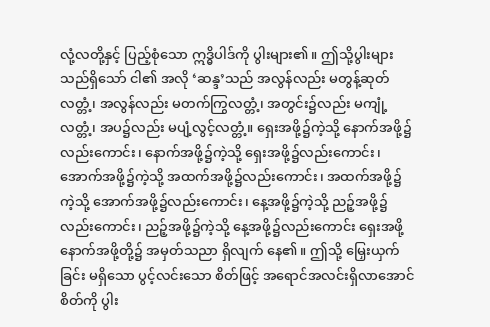လုံ့လတို့နှင့် ပြည့်စုံသော ဣဒ္ဓိပါဒ်ကို ပွါးများ၏။ ဤသို့ပွါးများသည်ရှိသော် ငါ၏ အလို ‘ဆန္ဒ’သည် အလွန်လည်း မတွန့်ဆုတ်လတ္တံ့၊ အလွန်လည်း မတက်ကြွလတ္တံ့၊ အတွင်း၌လည်း မကျုံ့လတ္တံ့၊ အပ၌လည်း မပျံ့လွင့်လတ္တံ့။ ရှေးအဖို့၌ကဲ့သို့ နောက်အဖို့၌လည်းကောင်း၊ နောက်အဖို့၌ကဲ့သို့ ရှေးအဖို့၌လည်းကောင်း၊ အောက်အဖို့၌ကဲ့သို့ အထက်အဖို့၌လည်းကောင်း၊ အထက်အဖို့၌ကဲ့သို့ အောက်အဖို့၌လည်းကောင်း၊ နေ့အဖို့၌ကဲ့သို့ ညဉ့်အဖို့၌လည်းကောင်း၊ ညဉ့်အဖို့၌ကဲ့သို့ နေ့အဖို့၌လည်းကောင်း ရှေးအဖို့နောက်အဖို့တို့၌ အမှတ်သညာ ရှိလျက် နေ၏။ ဤသို့ မြှေးယှက်ခြင်း မရှိသော ပွင့်လင်းသော စိတ်ဖြင့် အရောင်အလင်းရှိလာအောင် စိတ်ကို ပွါး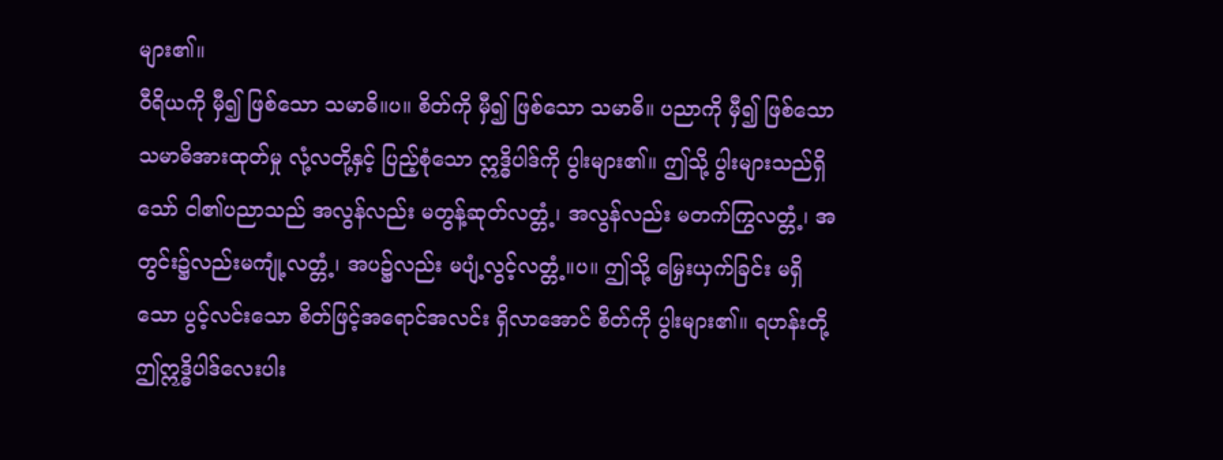များ၏။
ဝီရိယကို မှီ၍ ဖြစ်သော သမာဓိ။ပ။ စိတ်ကို မှီ၍ ဖြစ်သော သမာဓိ။ ပညာကို မှီ၍ ဖြစ်သော သမာဓိအားထုတ်မှု လုံ့လတို့နှင့် ပြည့်စုံသော ဣဒ္ဓိပါဒ်ကို ပွါးများ၏။ ဤသို့ ပွါးများသည်ရှိသော် ငါ၏ပညာသည် အလွန်လည်း မတွန့်ဆုတ်လတ္တံ့၊ အလွန်လည်း မတက်ကြွလတ္တံ့၊ အတွင်း၌လည်းမကျုံ့လတ္တံ့၊ အပ၌လည်း မပျံ့လွင့်လတ္တံ့။ပ။ ဤသို့ မြှေးယှက်ခြင်း မရှိသော ပွင့်လင်းသော စိတ်ဖြင့်အရောင်အလင်း ရှိလာအောင် စိတ်ကို ပွါးများ၏။ ရဟန်းတို့ ဤဣဒ္ဓိပါဒ်လေးပါး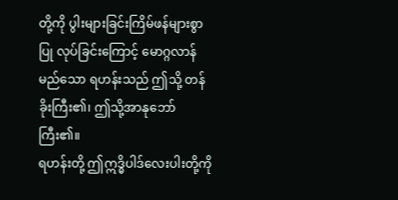တို့ကို ပွါးများခြင်းကြိမ်ဖန်များစွာ ပြု လုပ်ခြင်းကြောင့် မောဂ္ဂလာန်မည်သော ရဟန်းသည် ဤသို့ တန်ခိုးကြီး၏၊ ဤသို့အာနုဘော်ကြီး၏။
ရဟန်းတို့ ဤဣဒ္ဓိပါဒ်လေးပါးတို့ကို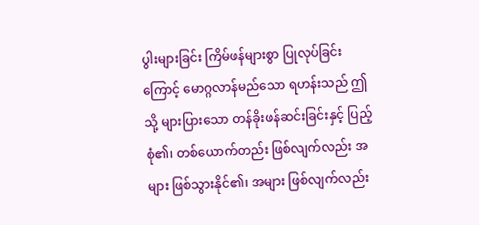ပွါးများခြင်း ကြိမ်ဖန်များစွာ ပြုလုပ်ခြင်းကြောင့် မောဂ္ဂလာန်မည်သော ရဟန်းသည် ဤသို့ များပြားသော တန်ခိုးဖန်ဆင်းခြင်းနှင့် ပြည့်စုံ၏၊ တစ်ယောက်တည်း ဖြစ်လျက်လည်း အများ ဖြစ်သွားနိုင်၏၊ အများ ဖြစ်လျက်လည်း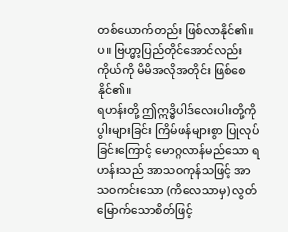တစ်ယောက်တည်း ဖြစ်လာနိုင်၏။ပ။ ဗြဟ္မာ့ပြည်တိုင်အောင်လည်း ကိုယ်ကို မိမိအလိုအတိုင်း ဖြစ်စေနိုင်၏။
ရဟန်းတို့ ဤဣဒ္ဓိပါဒ်လေးပါးတို့ကို ပွါးများခြင်း ကြိမ်ဖန်များစွာ ပြုလုပ်ခြင်းကြောင့် မောဂ္ဂလာန်မည်သော ရဟန်းသည် အာသဝကုန်သဖြင့် အာသဝကင်းသော (ကိလေသာမှ) လွတ်မြောက်သောစိတ်ဖြင့်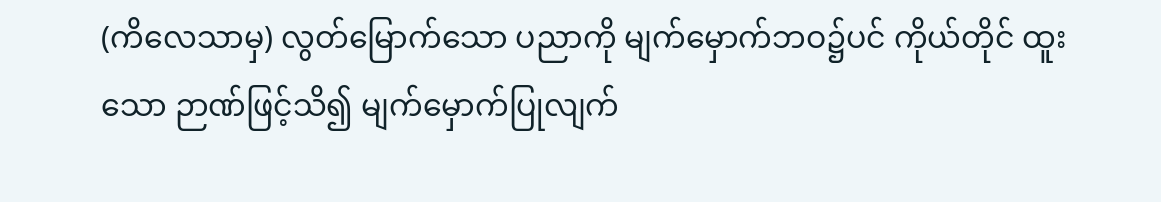(ကိလေသာမှ) လွတ်မြောက်သော ပညာကို မျက်မှောက်ဘဝ၌ပင် ကိုယ်တိုင် ထူးသော ဉာဏ်ဖြင့်သိ၍ မျက်မှောက်ပြုလျက်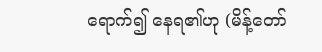ရောက်၍ နေရ၏ဟု (မိန့်တော်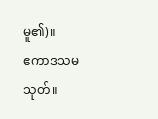မူ၏)။
ဧကာဒသမသုတ်။